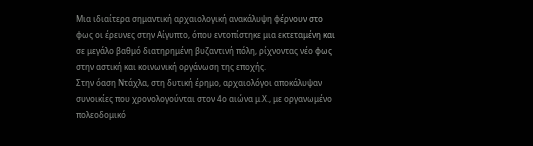Μια ιδιαίτερα σημαντική αρχαιολογική ανακάλυψη φέρνουν στο φως οι έρευνες στην Αίγυπτο, όπου εντοπίστηκε μια εκτεταμένη και σε μεγάλο βαθμό διατηρημένη βυζαντινή πόλη, ρίχνοντας νέο φως στην αστική και κοινωνική οργάνωση της εποχής.
Στην όαση Ντάχλα, στη δυτική έρημο, αρχαιολόγοι αποκάλυψαν συνοικίες που χρονολογούνται στον 4ο αιώνα μ.Χ., με οργανωμένο πολεοδομικό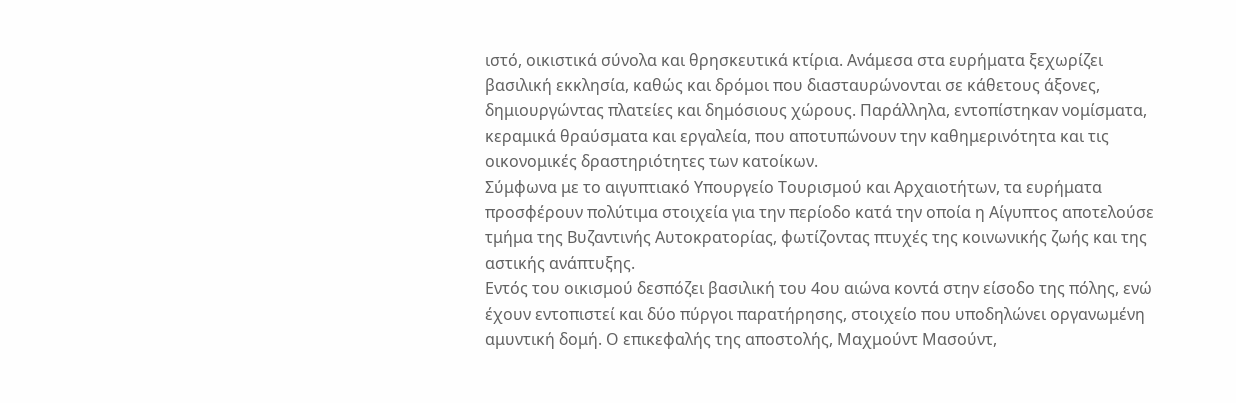ιστό, οικιστικά σύνολα και θρησκευτικά κτίρια. Ανάμεσα στα ευρήματα ξεχωρίζει βασιλική εκκλησία, καθώς και δρόμοι που διασταυρώνονται σε κάθετους άξονες, δημιουργώντας πλατείες και δημόσιους χώρους. Παράλληλα, εντοπίστηκαν νομίσματα, κεραμικά θραύσματα και εργαλεία, που αποτυπώνουν την καθημερινότητα και τις οικονομικές δραστηριότητες των κατοίκων.
Σύμφωνα με το αιγυπτιακό Υπουργείο Τουρισμού και Αρχαιοτήτων, τα ευρήματα προσφέρουν πολύτιμα στοιχεία για την περίοδο κατά την οποία η Αίγυπτος αποτελούσε τμήμα της Βυζαντινής Αυτοκρατορίας, φωτίζοντας πτυχές της κοινωνικής ζωής και της αστικής ανάπτυξης.
Εντός του οικισμού δεσπόζει βασιλική του 4ου αιώνα κοντά στην είσοδο της πόλης, ενώ έχουν εντοπιστεί και δύο πύργοι παρατήρησης, στοιχείο που υποδηλώνει οργανωμένη αμυντική δομή. Ο επικεφαλής της αποστολής, Μαχμούντ Μασούντ,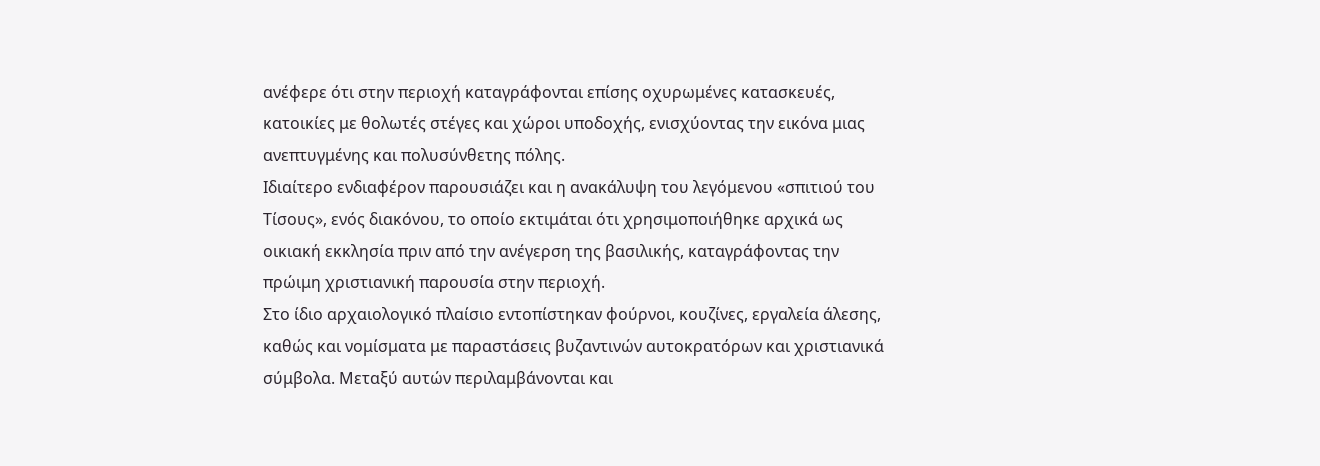ανέφερε ότι στην περιοχή καταγράφονται επίσης οχυρωμένες κατασκευές, κατοικίες με θολωτές στέγες και χώροι υποδοχής, ενισχύοντας την εικόνα μιας ανεπτυγμένης και πολυσύνθετης πόλης.
Ιδιαίτερο ενδιαφέρον παρουσιάζει και η ανακάλυψη του λεγόμενου «σπιτιού του Τίσους», ενός διακόνου, το οποίο εκτιμάται ότι χρησιμοποιήθηκε αρχικά ως οικιακή εκκλησία πριν από την ανέγερση της βασιλικής, καταγράφοντας την πρώιμη χριστιανική παρουσία στην περιοχή.
Στο ίδιο αρχαιολογικό πλαίσιο εντοπίστηκαν φούρνοι, κουζίνες, εργαλεία άλεσης, καθώς και νομίσματα με παραστάσεις βυζαντινών αυτοκρατόρων και χριστιανικά σύμβολα. Μεταξύ αυτών περιλαμβάνονται και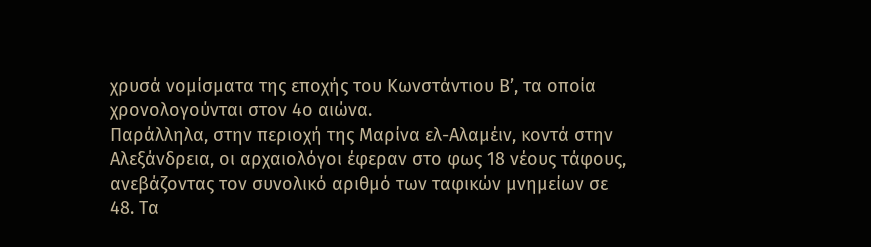χρυσά νομίσματα της εποχής του Κωνστάντιου Β’, τα οποία χρονολογούνται στον 4ο αιώνα.
Παράλληλα, στην περιοχή της Μαρίνα ελ-Αλαμέιν, κοντά στην Αλεξάνδρεια, οι αρχαιολόγοι έφεραν στο φως 18 νέους τάφους, ανεβάζοντας τον συνολικό αριθμό των ταφικών μνημείων σε 48. Τα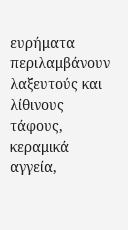ευρήματα περιλαμβάνουν λαξευτούς και λίθινους τάφους, κεραμικά αγγεία,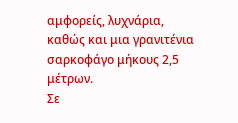αμφορείς, λυχνάρια, καθώς και μια γρανιτένια σαρκοφάγο μήκους 2,5 μέτρων.
Σε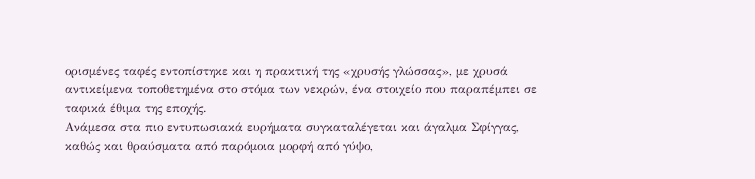ορισμένες ταφές εντοπίστηκε και η πρακτική της «χρυσής γλώσσας», με χρυσά αντικείμενα τοποθετημένα στο στόμα των νεκρών, ένα στοιχείο που παραπέμπει σε ταφικά έθιμα της εποχής.
Ανάμεσα στα πιο εντυπωσιακά ευρήματα συγκαταλέγεται και άγαλμα Σφίγγας, καθώς και θραύσματα από παρόμοια μορφή από γύψο,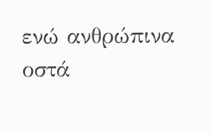ενώ ανθρώπινα οστά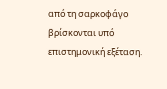από τη σαρκοφάγο βρίσκονται υπό επιστημονική εξέταση.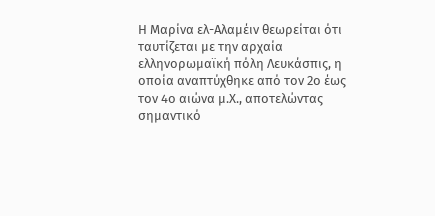Η Μαρίνα ελ-Αλαμέιν θεωρείται ότι ταυτίζεται με την αρχαία ελληνορωμαϊκή πόλη Λευκάσπις, η οποία αναπτύχθηκε από τον 2ο έως τον 4ο αιώνα μ.Χ., αποτελώντας σημαντικό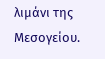λιμάνι της Μεσογείου.